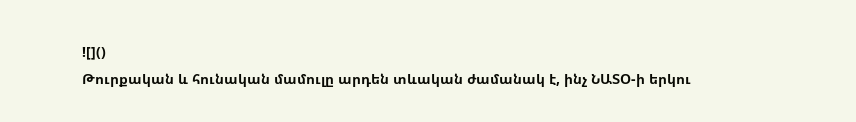![]()
Թուրքական և հունական մամուլը արդեն տևական ժամանակ է, ինչ ՆԱՏՕ-ի երկու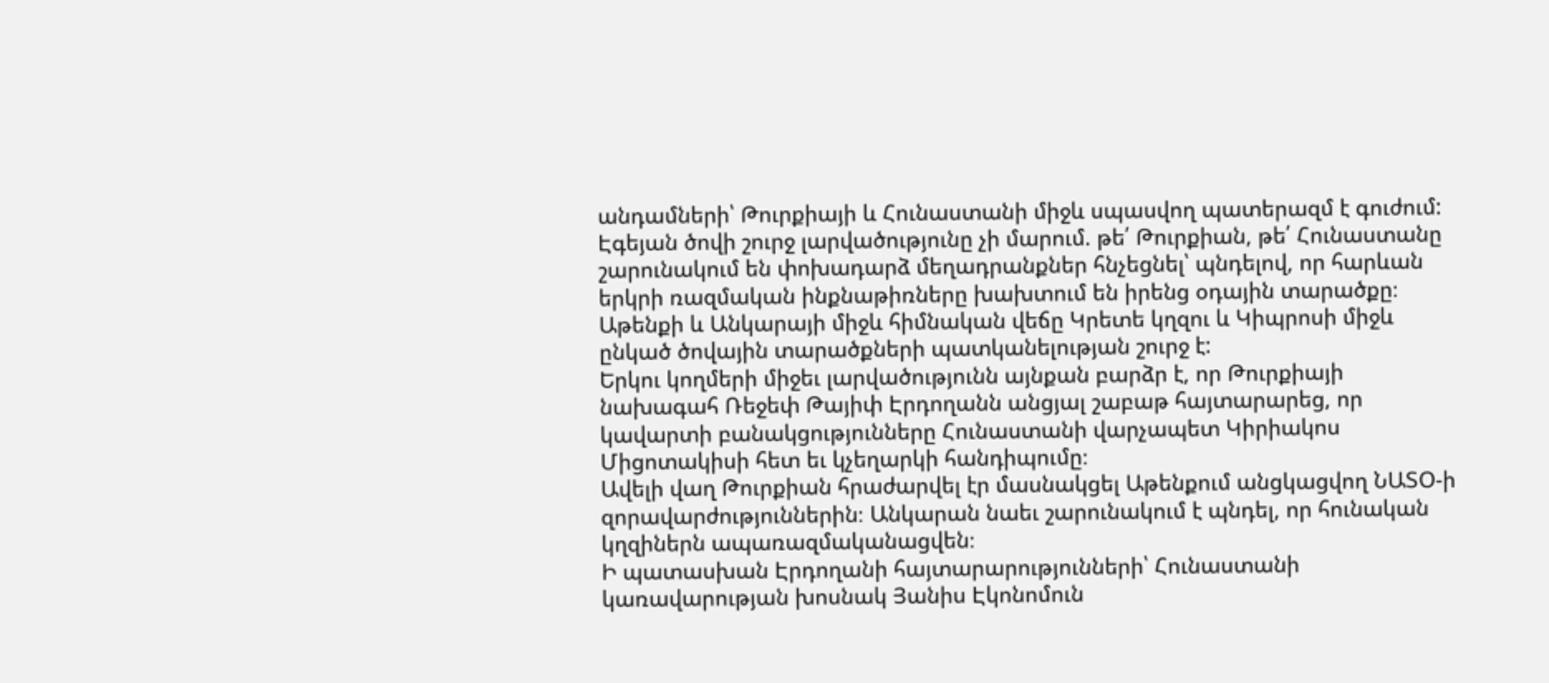անդամների՝ Թուրքիայի և Հունաստանի միջև սպասվող պատերազմ է գուժում:
Էգեյան ծովի շուրջ լարվածությունը չի մարում. թե՛ Թուրքիան, թե՛ Հունաստանը շարունակում են փոխադարձ մեղադրանքներ հնչեցնել՝ պնդելով, որ հարևան երկրի ռազմական ինքնաթիռները խախտում են իրենց օդային տարածքը։ Աթենքի և Անկարայի միջև հիմնական վեճը Կրետե կղզու և Կիպրոսի միջև ընկած ծովային տարածքների պատկանելության շուրջ է:
Երկու կողմերի միջեւ լարվածությունն այնքան բարձր է, որ Թուրքիայի նախագահ Ռեջեփ Թայիփ Էրդողանն անցյալ շաբաթ հայտարարեց, որ կավարտի բանակցությունները Հունաստանի վարչապետ Կիրիակոս Միցոտակիսի հետ եւ կչեղարկի հանդիպումը։
Ավելի վաղ Թուրքիան հրաժարվել էր մասնակցել Աթենքում անցկացվող ՆԱՏՕ-ի զորավարժություններին։ Անկարան նաեւ շարունակում է պնդել, որ հունական կղզիներն ապառազմականացվեն։
Ի պատասխան Էրդողանի հայտարարությունների՝ Հունաստանի կառավարության խոսնակ Յանիս Էկոնոմուն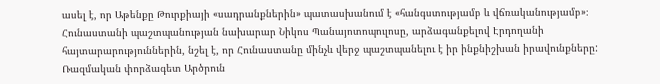ասել է, որ Աթենքը Թուրքիայի «սադրանքներին» պատասխանում է «հանգստությամբ և վճռականությամբ»։
Հունաստանի պաշտպանության նախարար Նիկոս Պանայոտոպուլոսը, արձագանքելով Էրդողանի հայտարարություններին, նշել է, որ Հունաստանը մինչև վերջ պաշտպանելու է իր ինքնիշխան իրավունքները:
Ռազմական փորձագետ Արծրուն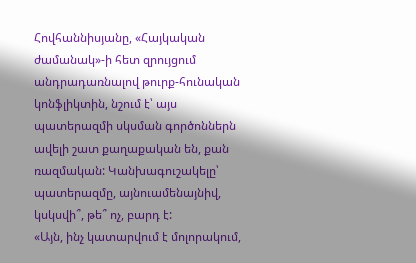Հովհաննիսյանը, «Հայկական ժամանակ»-ի հետ զրույցում անդրադառնալով թուրք-հունական կոնֆլիկտին, նշում է՝ այս պատերազմի սկսման գործոններն ավելի շատ քաղաքական են, քան ռազմական: Կանխագուշակելը՝ պատերազմը, այնուամենայնիվ, կսկսվի՞, թե՞ ոչ, բարդ է:
«Այն, ինչ կատարվում է մոլորակում,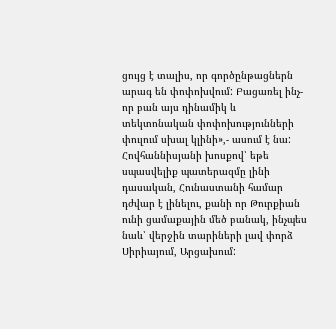ցույց է տալիս, որ գործընթացներն արագ են փոփոխվում: Բացառել ինչ-որ բան այս դինամիկ և տեկտոնական փոփոխությունների փուլում սխալ կլինի»,- ասում է նա:
Հովհաննիսյանի խոսքով՝ եթե սպասվելիք պատերազմը լինի դասական, Հունաստանի համար դժվար է լինելու, քանի որ Թուրքիան ունի ցամաքային մեծ բանակ, ինչպես նաև՝ վերջին տարիների լավ փորձ Սիրիայում, Արցախում: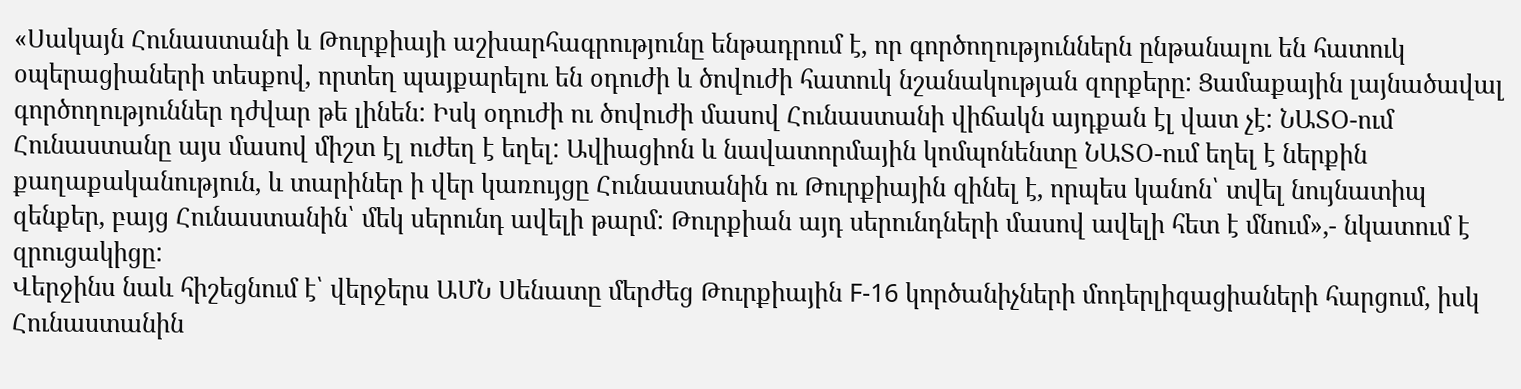«Սակայն Հունաստանի և Թուրքիայի աշխարհագրությունը ենթադրում է, որ գործողություններն ընթանալու են հատուկ օպերացիաների տեսքով, որտեղ պայքարելու են օդուժի և ծովուժի հատուկ նշանակության զորքերը: Ցամաքային լայնածավալ գործողություններ դժվար թե լինեն: Իսկ օդուժի ու ծովուժի մասով Հունաստանի վիճակն այդքան էլ վատ չէ: ՆԱՏՕ-ում Հունաստանը այս մասով միշտ էլ ուժեղ է եղել: Ավիացիոն և նավատորմային կոմպոնենտը ՆԱՏՕ-ում եղել է ներքին քաղաքականություն, և տարիներ ի վեր կառույցը Հունաստանին ու Թուրքիային զինել է, որպես կանոն՝ տվել նույնատիպ զենքեր, բայց Հունաստանին՝ մեկ սերունդ ավելի թարմ: Թուրքիան այդ սերունդների մասով ավելի հետ է մնում»,- նկատում է զրուցակիցը:
Վերջինս նաև հիշեցնում է՝ վերջերս ԱՄՆ Սենատը մերժեց Թուրքիային F-16 կործանիչների մոդերլիզացիաների հարցում, իսկ Հունաստանին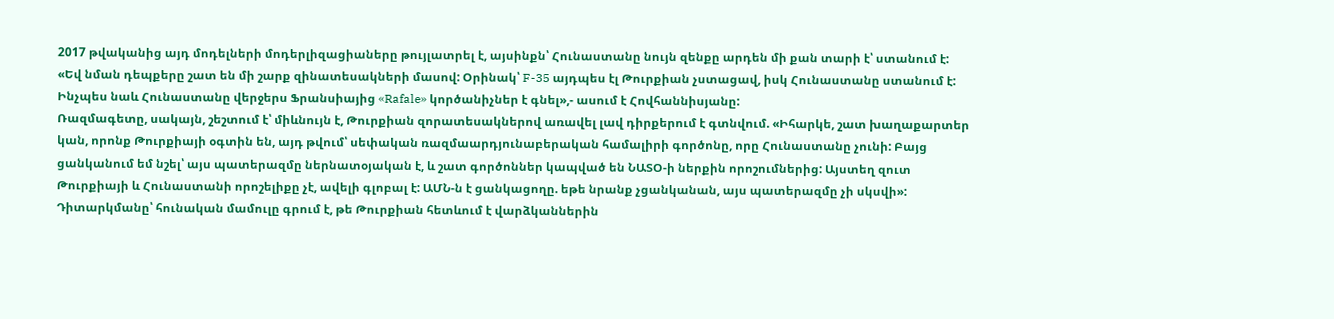2017 թվականից այդ մոդելների մոդերլիզացիաները թույլատրել է, այսինքն՝ Հունաստանը նույն զենքը արդեն մի քան տարի է՝ ստանում է:
«Եվ նման դեպքերը շատ են մի շարք զինատեսակների մասով: Օրինակ՝ F-35 այդպես էլ Թուրքիան չստացավ, իսկ Հունաստանը ստանում է: Ինչպես նաև Հունաստանը վերջերս Ֆրանսիայից «Rafale» կործանիչներ է գնել»,- ասում է Հովհաննիսյանը:
Ռազմագետը, սակայն, շեշտում է՝ միևնույն է, Թուրքիան զորատեսակներով առավել լավ դիրքերում է գտնվում. «Իհարկե, շատ խաղաքարտեր կան, որոնք Թուրքիայի օգտին են, այդ թվում՝ սեփական ռազմաարդյունաբերական համալիրի գործոնը, որը Հունաստանը չունի: Բայց ցանկանում եմ նշել՝ այս պատերազմը ներնատօյական է, և շատ գործոններ կապված են ՆԱՏՕ-ի ներքին որոշումներից: Այստեղ զուտ Թուրքիայի և Հունաստանի որոշելիքը չէ, ավելի գլոբալ է: ԱՄՆ-ն է ցանկացողը. եթե նրանք չցանկանան, այս պատերազմը չի սկսվի»:
Դիտարկմանը՝ հունական մամուլը գրում է, թե Թուրքիան հետևում է վարձկաններին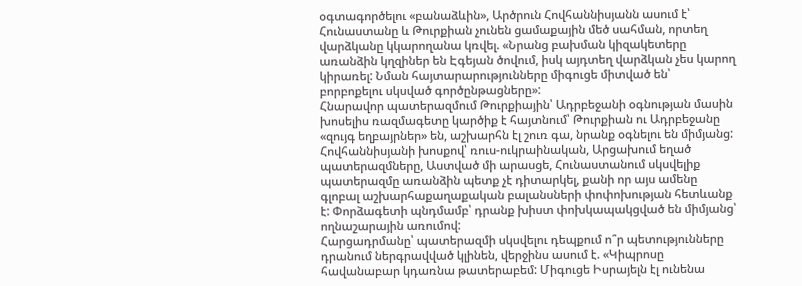օգտագործելու «բանաձևին», Արծրուն Հովհաննիսյանն ասում է՝ Հունաստանը և Թուրքիան չունեն ցամաքային մեծ սահման, որտեղ վարձկանը կկարողանա կռվել. «Նրանց բախման կիզակետերը առանձին կղզիներ են Էգեյան ծովում, իսկ այդտեղ վարձկան չես կարող կիրառել: Նման հայտարարությունները միգուցե միտված են՝ բորբոքելու սկսված գործընթացները»:
Հնարավոր պատերազմում Թուրքիային՝ Ադրբեջանի օգնության մասին խոսելիս ռազմագետը կարծիք է հայտնում՝ Թուրքիան ու Ադրբեջանը «զույգ եղբայրներ» են, աշխարհն էլ շուռ գա, նրանք օգնելու են միմյանց:
Հովհաննիսյանի խոսքով՝ ռուս-ուկրաինական, Արցախում եղած պատերազմները, Աստված մի արասցե, Հունաստանում սկսվելիք պատերազմը առանձին պետք չէ դիտարկել, քանի որ այս ամենը գլոբալ աշխարհաքաղաքական բալանսների փոփոխության հետևանք է: Փորձագետի պնդմամբ՝ դրանք խիստ փոխկապակցված են միմյանց՝ ողնաշարային առումով:
Հարցադրմանը՝ պատերազմի սկսվելու դեպքում ո՞ր պետությունները դրանում ներգրավված կլինեն, վերջինս ասում է. «Կիպրոսը հավանաբար կդառնա թատերաբեմ: Միգուցե Իսրայելն էլ ունենա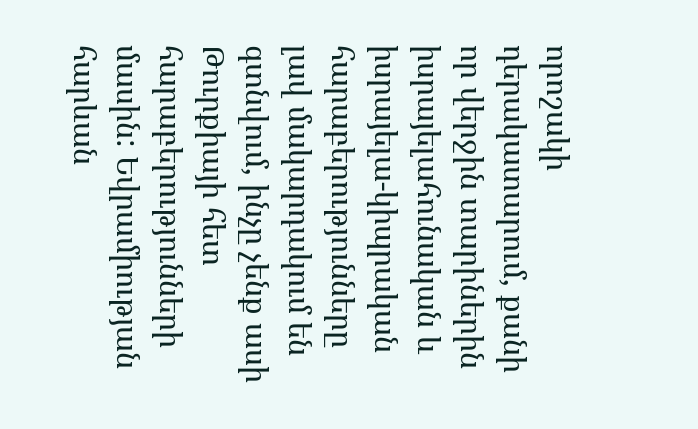որոշակի դերակատարում, քանի որ վերջին տարիներին իսրայելահունական և իսրայելա-կիպրական հարաբերությունները լավ մակարդակում են գտնվում, ինչը չենք ասի Թուրքիայի հետ հարաբերությունների մասին: Եվրամիության հարևան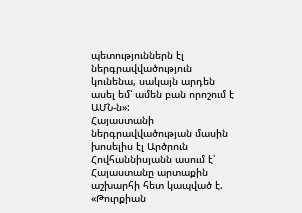պետություններն էլ ներգրավվածություն կունենա, սակայն արդեն ասել եմ՝ ամեն բան որոշում է ԱՄՆ-ն»:
Հայաստանի ներգրավվածության մասին խոսելիս էլ Արծրուն Հովհաննիսյանն ասում է՝ Հայաստանը արտաքին աշխարհի հետ կապված է. «Թուրքիան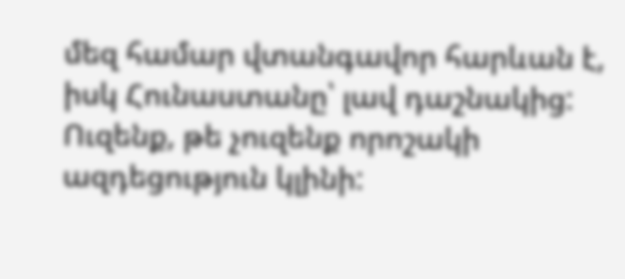մեզ համար վտանգավոր հարևան է, իսկ Հունաստանը՝ լավ դաշնակից: Ուզենք, թե չուզենք որոշակի ազդեցություն կլինի: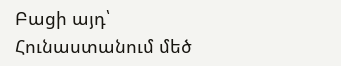Բացի այդ՝ Հունաստանում մեծ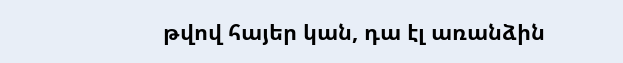թվով հայեր կան, դա էլ առանձին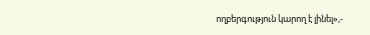ողբերգություն կարող է լինել»,-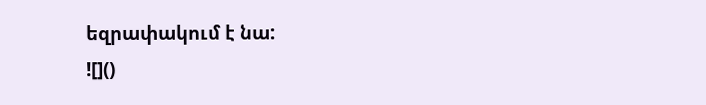եզրափակում է նա:
![]()